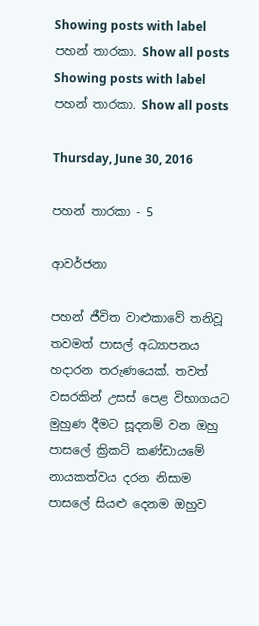Showing posts with label පහන් තාරකා. Show all posts
Showing posts with label පහන් තාරකා. Show all posts

Thursday, June 30, 2016

පහන් තාරකා - 5

ආවර්ජනා

පහන් ජීවිත වාළුකාවේ තනිවූ තවමත් පාසල් අධ්‍යාපනය හදාරන තරුණයෙක්. තවත් වසරකින් උසස් පෙළ විභාගයට මුහුණ දීමට සූදනම් වන ඔහු පාසලේ ක්‍රිකට් කණ්ඩායමේ නායකත්වය දරන නිසාම පාසලේ සියළු දෙනම ඔහුව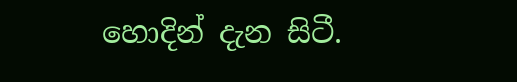හොදින් දැන සිටී.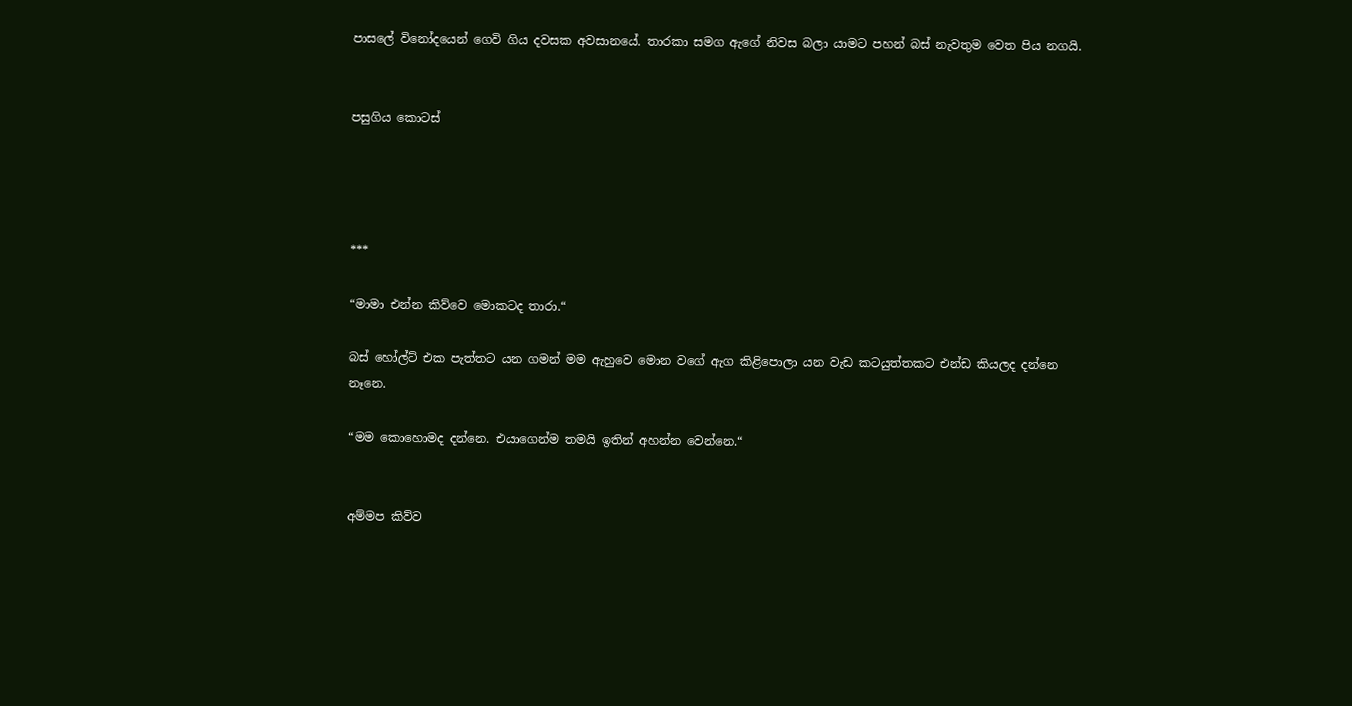පාසලේ විනෝදයෙන් ගෙවි ගිය දවසක අවසානයේ. තාරකා සමග ඇගේ නිවස බලා යාමට පහන් බස් නැවතුම වෙත පිය නගයි.


පසුගිය කොටස්




***

“මාමා එන්න කිව්වෙ මොකටද තාරා.“

බස් හෝල්ට් එක පැත්තට යන ගමන් මම ඇහුවෙ මොන වගේ ඇග කිළිපොලා යන වැඩ කටයුත්තකට එන්ඩ කියලද දන්නෙ නෑනෙ.

“මම කොහොමද දන්නෙ. එයාගෙන්ම තමයි ඉතින් අහන්න වෙන්නෙ.“


අම්මප කිව්ව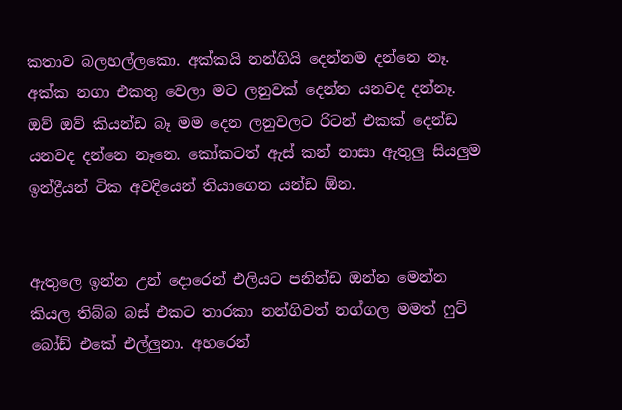කතාව බලහල්ලකො. අක්කයි නන්ගියි දෙන්නම දන්නෙ නෑ. අක්ක නගා එකතු වෙලා මට ලනුවක් දෙන්න යනවද දන්නෑ. ඔව් ඔව් කියන්ඩ බෑ මම දෙන ලනුවලට රිටන් එකක් දෙන්ඩ යනවද දන්නෙ නෑනෙ. කෝකටත් ඇස් කන් නාසා ඇතුලු සියලුම ඉන්ද්‍රීයන් ටික අවදියෙන් තියාගෙන යන්ඩ ඕන.


ඇතුලෙ ඉන්න උන් දොරෙන් එලියට පනින්ඩ ඔන්න මෙන්න කියල තිබ්බ බස් එකට තාරකා නන්ගිවත් නග්ගල මමත් ෆුට් බෝඩ් එකේ එල්ලුනා. අහරෙන්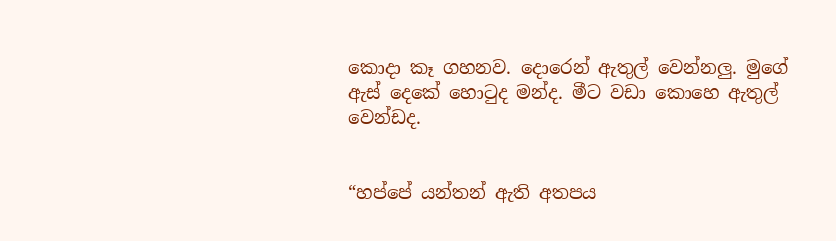කොදා කෑ ගහනව. දොරෙන් ඇතුල් වෙන්නලු. මුගේ ඇස් දෙකේ හොටුද මන්ද. මීට වඩා කොහෙ ඇතුල් වෙන්ඩද.


“හප්පේ යන්තන් ඇති අතපය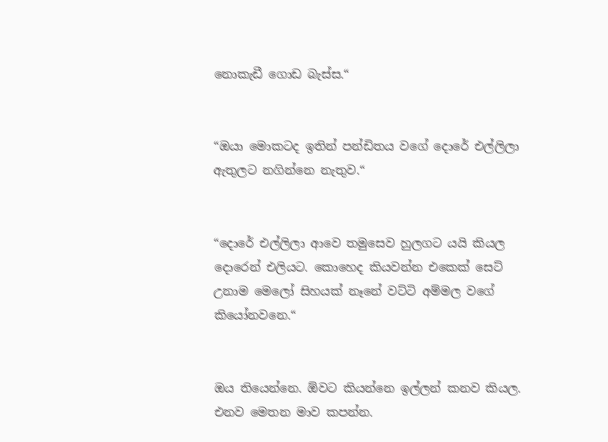නොකැඩී ගොඩ බැස්ස.“


“ඔයා මොකටද ඉතින් පන්ඩිතය වගේ දොරේ එල්ලිලා ඇතුලට නගින්නෙ නැතුව.“


“දොරේ එල්ලිලා ආවෙ තමුසෙව හුලගට යයි කියල දොරෙන් එලියට. කොහෙද කියවන්න එකෙක් සෙට් උනාම මෙලෝ සිහයක් නෑනේ වට්ටි අම්මල වගේ කියෝනවනෙ.“


ඔය තියෙන්නෙ. ඕවට කියන්නෙ ඉල්ලන් කනව කියල. එනව මෙතන මාව කපන්න.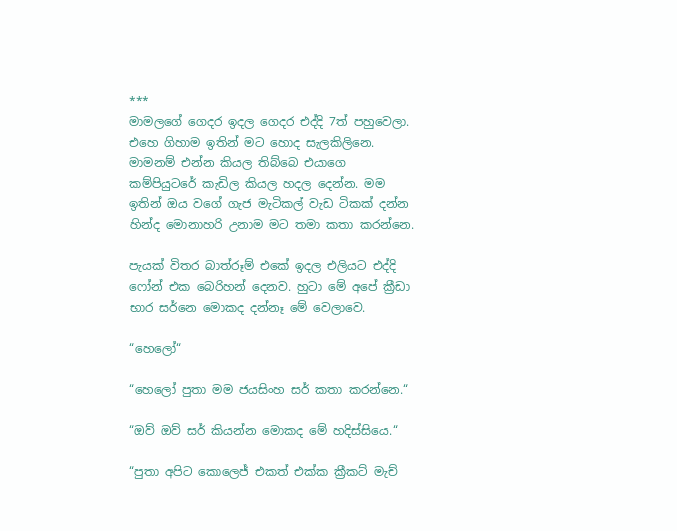***
මාමලගේ ගෙදර ඉදල ගෙදර එද්දි 7ත් පහුවෙලා. එහෙ ගිහාම ඉතින් මට හොද සැලකිලිනෙ. මාමනම් එන්න කියල තිබ්බෙ එයාගෙ කම්පියුටරේ කැඩිල කියල හදල දෙන්න. මම ඉතින් ඔය වගේ ගැජ මැටිකල් වැඩ ටිකක් දන්න හින්ද මොනාහරි උනාම මට තමා කතා කරන්නෙ.

පැයක් විතර බාත්රූම් එකේ ඉදල එලියට එද්දි ෆෝන් එක බෙරිහන් දෙනව. හුටා මේ අපේ ක්‍රීඩා භාර සර්නෙ මොකද දන්නෑ මේ වෙලාවෙ.

“හෙලෝ“

“හෙලෝ පුතා මම ජයසිංහ සර් කතා කරන්නෙ.“

“ඔව් ඔව් සර් කියන්න මොකද මේ හදිස්සියෙ.“

“පුතා අපිට කොලෙජ් එකත් එක්ක ක්‍රීකට් මැච්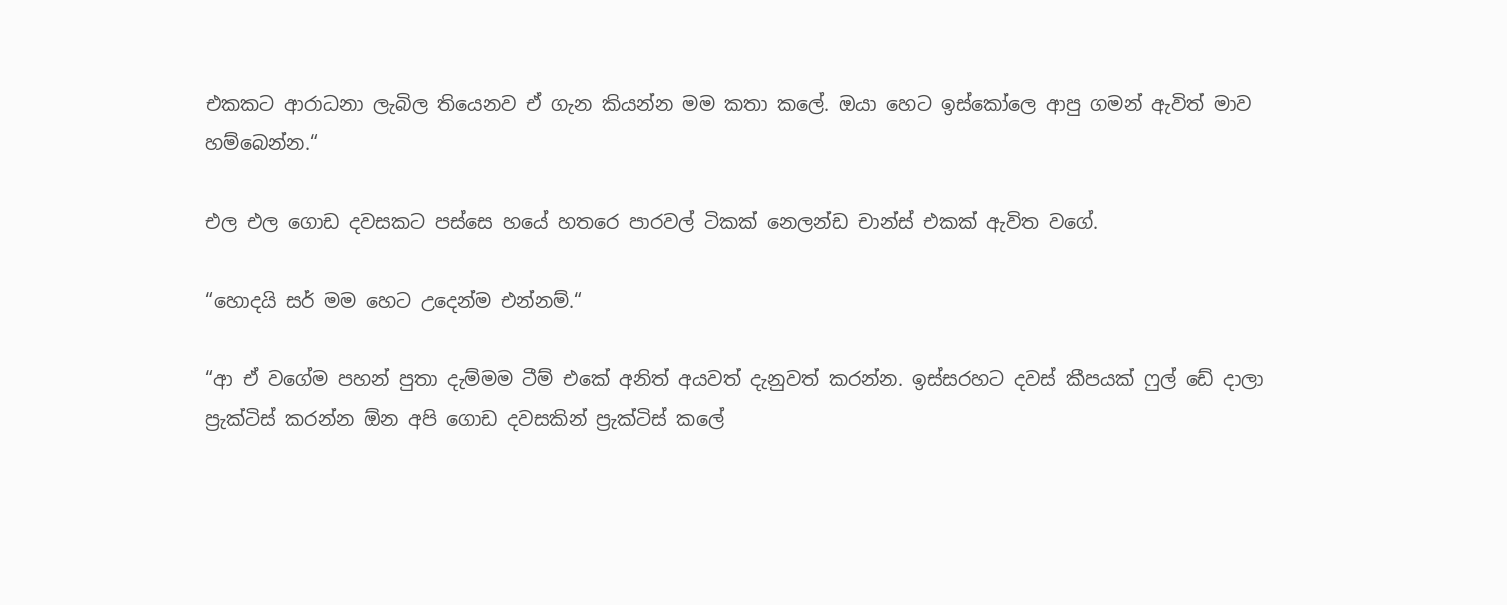එකකට ආරාධනා ලැබිල තියෙනව ඒ ගැන කියන්න මම කතා කලේ. ඔයා හෙට ඉස්කෝලෙ ආපු ගමන් ඇවිත් මාව හම්බෙන්න.“

එල එල ගොඩ දවසකට පස්සෙ හයේ හතරෙ පාරවල් ටිකක් නෙලන්ඩ චාන්ස් එකක් ඇවිත වගේ.

“හොදයි සර් මම හෙට උදෙන්ම එන්නම්.“

“ආ ඒ වගේම පහන් පුතා දැම්මම ටීම් එකේ අනිත් අයවත් දැනුවත් කරන්න. ඉස්සරහට දවස් කීපයක් ෆුල් ඩේ දාලා ප්‍රැක්ටිස් කරන්න ඕන අපි ගොඩ දවසකින් ප්‍රැක්ටිස් කලේ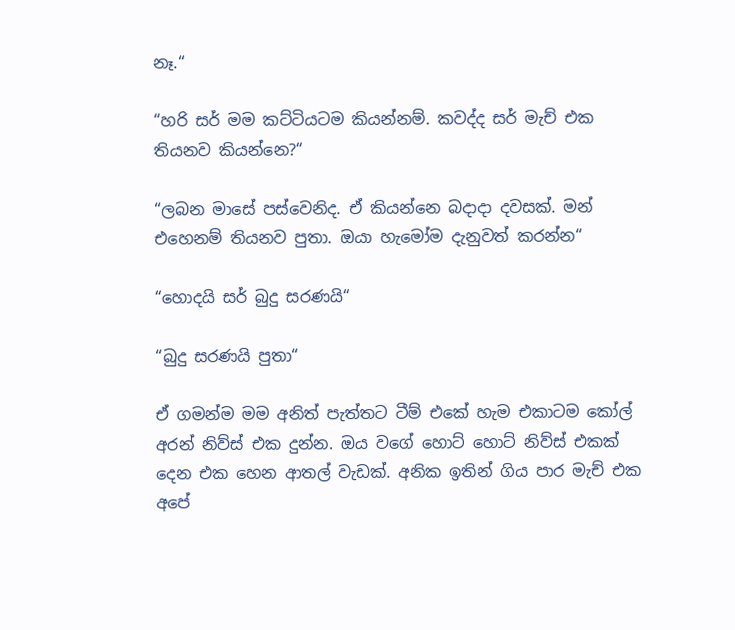නෑ.“

“හරි සර් මම කට්ටියටම කියන්නම්. කවද්ද සර් මැච් එක තියනව කියන්නෙ?“

“ලබන මාසේ පස්වෙනිද. ඒ කියන්නෙ බදාදා දවසක්. මන් එහෙනම් තියනව පුතා. ඔයා හැමෝම දැනුවත් කරන්න“

“හොදයි සර් බුදු සරණයි“

“බුදු සරණයි පුතා“

ඒ ගමන්ම මම අනිත් පැත්තට ටීම් එකේ හැම එකාටම කෝල් අරන් නිව්ස් එක දුන්න. ඔය වගේ හොට් හොට් නිව්ස් එකක් දෙන එක හෙන ආතල් වැඩක්. අනික ඉතින් ගිය පාර මැච් එක අපේ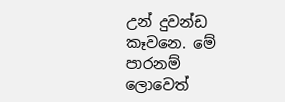උන් දුවන්ඩ කෑවනෙ. මේ පාරනම් ලොවෙත්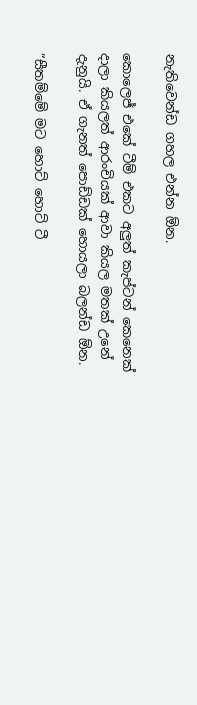නැතිවෙන්ඩ ගහල එන්න ඕන.

කොලෙජ් එකේ ටීම් එකට අලුත් කැප්ටන් කෙනෙක් දාලා කියලත් ආරංචියක් ආවා කියල මතක් උනේ දැනුයි. ඒ ගැනත් පොඩ්ඩක් හොයලා බලන්ඩ ඕන.

“සීතම්මේ මට හොට් හොට් ටී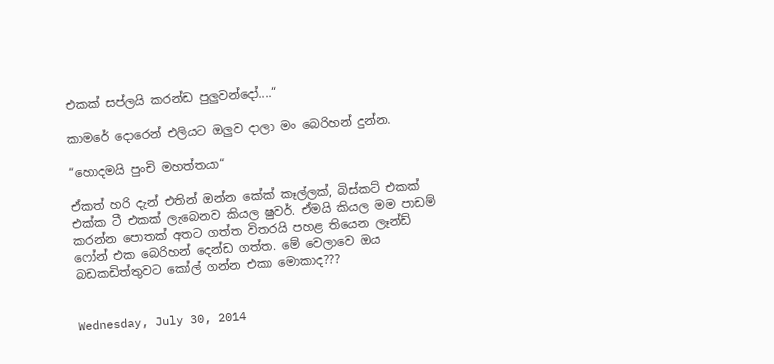එකක් සප්ලයි කරන්ඩ පුලුවන්දෝ....“

කාමරේ දොරෙන් එලියට ඔලුව දාලා මං බෙරිහන් දුන්න.

“හොදමයි පුංචි මහත්තයා“

ඒකත් හරි දැන් එතින් ඔන්න කේක් කෑල්ලක්, බිස්කට් එකක් එක්ක ටී එකක් ලැබෙනව කියල ෂුවර්. ඒමයි කියල මම පාඩම් කරන්න පොතක් අතට ගත්ත විතරයි පහළ තියෙන ලෑන්ඩ් ෆෝන් එක බෙරිහන් දෙන්ඩ ගත්ත. මේ වෙලාවෙ ඔය බඩකඩිත්තුවට කෝල් ගන්න එකා මොකාද???


Wednesday, July 30, 2014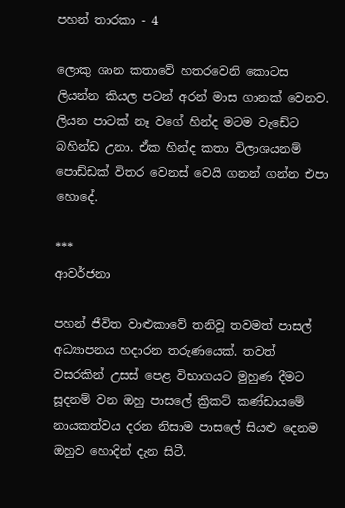පහන් තාරකා - 4

ලොකු ශාන කතාවේ හතරවෙනි කොටස ලියන්න කියල පටන් අරන් මාස ගානක් වෙනව. ලියන පාටක් නෑ වගේ හින්ද මටම වැඩේට බහින්ඩ උනා. ඒක හින්ද කතා විලාශයනම් පොඩ්ඩක් විතර වෙනස් වෙයි ගනන් ගන්න එපා හොදේ.

***
ආවර්ජනා

පහන් ජීවිත වාළුකාවේ තනිවූ තවමත් පාසල් අධ්‍යාපනය හදාරන තරුණයෙක්. තවත් වසරකින් උසස් පෙළ විභාගයට මුහුණ දීමට සූදනම් වන ඔහු පාසලේ ක්‍රිකට් කණ්ඩායමේ නායකත්වය දරන නිසාම පාසලේ සියළු දෙනම ඔහුව හොදින් දැන සිටී.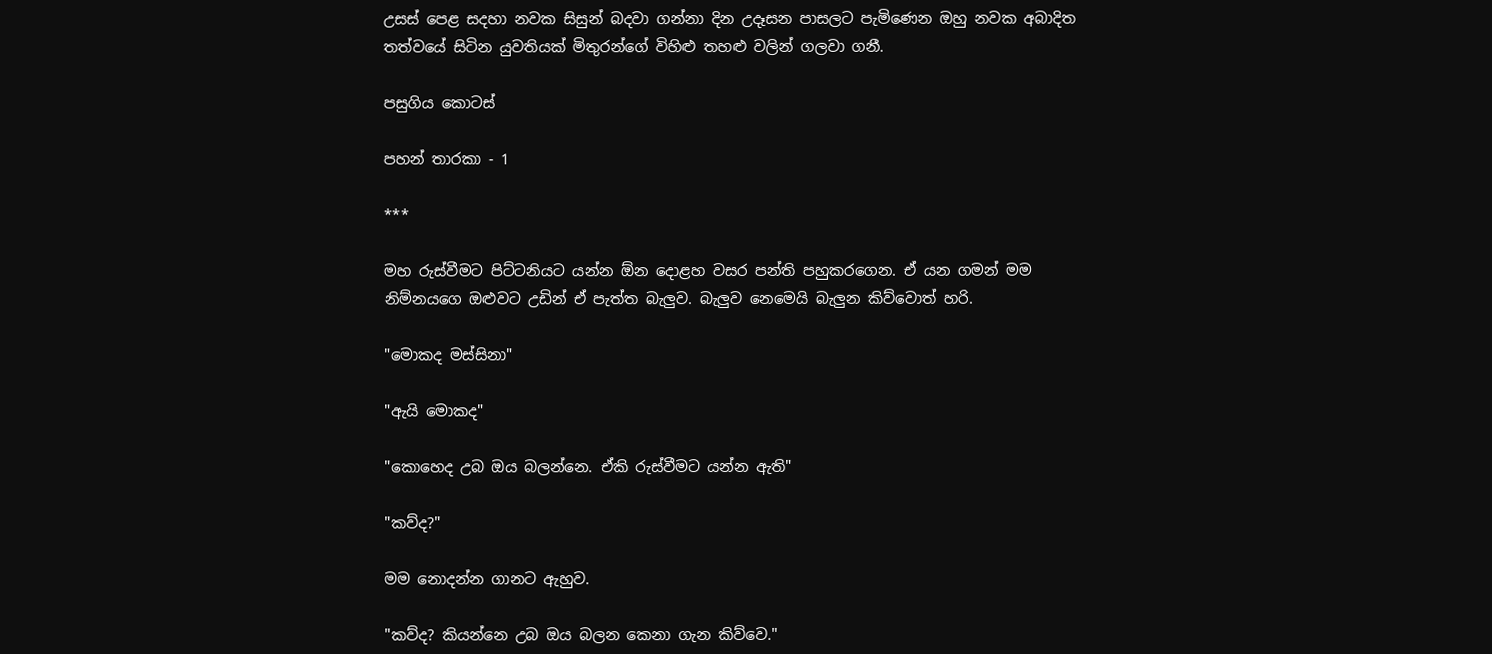උසස් පෙළ සදහා නවක සිසුන් බදවා ගන්නා දින උදෑසන පාසලට පැමිණෙන ඔහු නවක අබාදිත තත්වයේ සිටින යුවතියක් මිතුරන්ගේ විහිළු තහළු වලින් ගලවා ගනී.

පසුගිය කොටස්

පහන් තාරකා - 1

***

මහ රුස්වීමට පිට්ටනියට යන්න ඕන දොළහ වසර පන්ති පහුකරගෙන. ඒ යන ගමන් මම නිම්නයගෙ ඔළුවට උඩින් ඒ පැත්ත බැලුව. බැලුව නෙමෙයි බැලුන කිව්වොත් හරි.

"මොකද මස්සිනා"

"ඇයි මොකද"

"කොහෙද උබ ඔය බලන්නෙ. ඒකි රුස්වීමට යන්න ඇති"

"කව්ද?"

මම නොදන්න ගානට ඇහුව.

"කව්ද? කියන්නෙ උබ ඔය බලන කෙනා ගැන කිව්වෙ."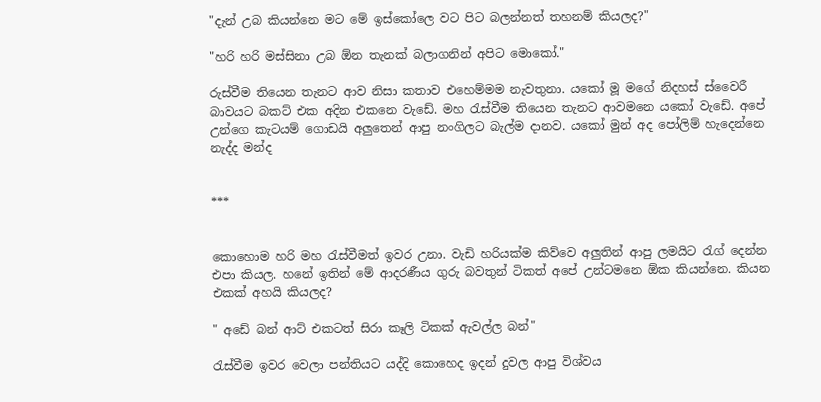"දැන් උබ කියන්නෙ මට මේ ඉස්කෝලෙ වට පිට බලන්නත් තහනම් කියලද?"

"හරි හරි මස්සිනා උබ ඕන තැනක් බලාගනින් අපිට මොකෝ."

රුස්වීම තියෙන තැනට ආව නිසා කතාව එහෙම්මම නැවතුනා. යකෝ මූ මගේ නිදහස් ස්වෛරී බාවයට බකට් එක අදින එකනෙ වැඩේ. මහ රැස්වීම තියෙන තැනට ආවමනෙ යකෝ වැඩේ. අපේ උන්ගෙ කැටයම් ගොඩයි අලුතෙන් ආපු නංගිලට බැල්ම දානව. යකෝ මුන් අද පෝලිම් හැදෙන්නෙ නැද්ද මන්ද


***


කොහොම හරි මහ රැස්වීමත් ඉවර උනා. වැඩි හරියක්ම කිව්වෙ අලුතින් ආපු ලමයිට රැග් දෙන්න එපා කියල. හනේ ඉතින් මේ ආදරණීය ගුරු බවතුන් ටිකත් අපේ උන්ටමනෙ ඕක කියන්නෙ. කියන එකක් අහයි කියලද?

" අඩේ බන් ආට් එකටත් සිරා කෑලි ටිකක් ඇවල්ල බන්"

රැස්වීම ඉවර වෙලා පන්තියට යද්දි කොහෙද ඉදන් දුවල ආපු විශ්වය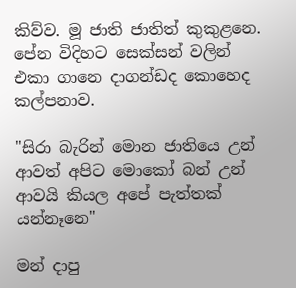කිව්ව. මූ ජාති ජාතිත් කුකුළනෙ. පේන විදිහට සෙක්සන් වලින් එකා ගානෙ දාගන්ඩද කොහෙද කල්පනාව.

"සිරා බැරින් මොන ජාතියෙ උන් ආවත් අපිට මොකෝ බන් උන් ආවයි කියල අපේ පැත්තක් යන්නෑනෙ"

මන් දාපු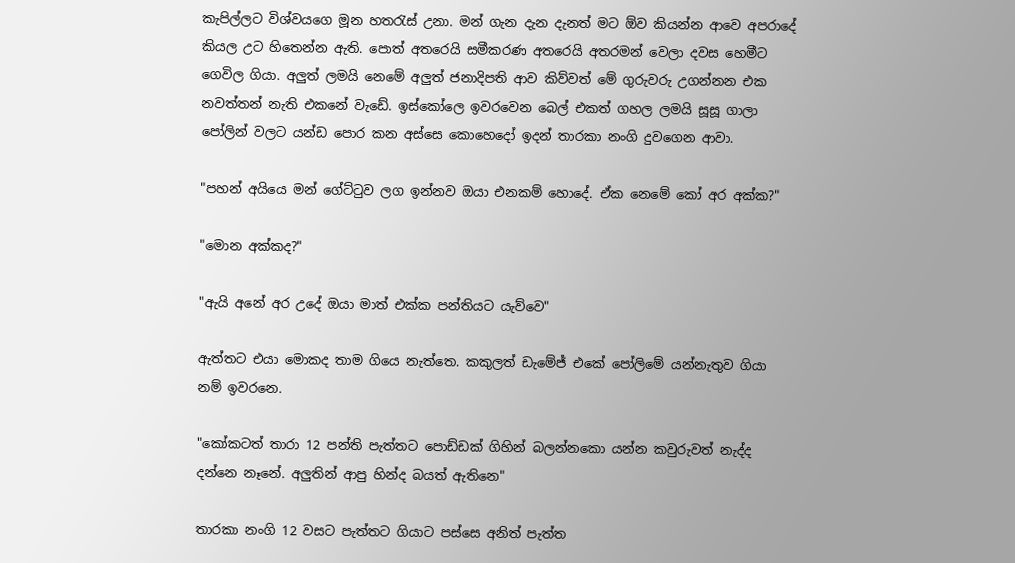කැපිල්ලට විශ්වයගෙ මූන හතරැස් උනා. මන් ගැන දැන දැනත් මට ඕව කියන්න ආවෙ අපරාදේ කියල උට හිතෙන්න ඇති. පොත් අතරෙයි සමීකරණ අතරෙයි අතරමන් වෙලා දවස හෙමීට ගෙවිල ගියා. අලුත් ලමයි නෙමේ අලුත් ජනාදිපති ආව කිව්වත් මේ ගුරුවරු උගන්නන එක නවත්තන් නැති එකනේ වැඩේ. ඉස්කෝලෙ ඉවරවෙන බෙල් එකත් ගහල ලමයි සූසූ ගාලා පෝලින් වලට යන්ඩ පොර කන අස්සෙ කොහෙදෝ ඉදන් තාරකා නංගි දුවගෙන ආවා.

"පහන් අයියෙ මන් ගේට්ටුව ලග ඉන්නව ඔයා එනකම් හොදේ. ඒක නෙමේ කෝ අර අක්ක?"

"මොන අක්කද?"

"ඇයි අනේ අර උදේ ඔයා මාත් එක්ක පන්තියට යැව්වෙ"

ඇත්තට එයා මොකද තාම ගියෙ නැත්තෙ. කකුලත් ඩැමේජ් එකේ පෝලිමේ යන්නැතුව ගියා නම් ඉවරනෙ.

"කෝකටත් තාරා 12 පන්ති පැත්තට පොඩ්ඩක් ගිහින් බලන්නකො යන්න කවුරුවත් නැද්ද දන්නෙ නෑනේ. අලුතින් ආපු හින්ද බයත් ඇතිනෙ"

තාරකා නංගි 12 වසට පැත්තට ගියාට පස්සෙ අනිත් පැත්ත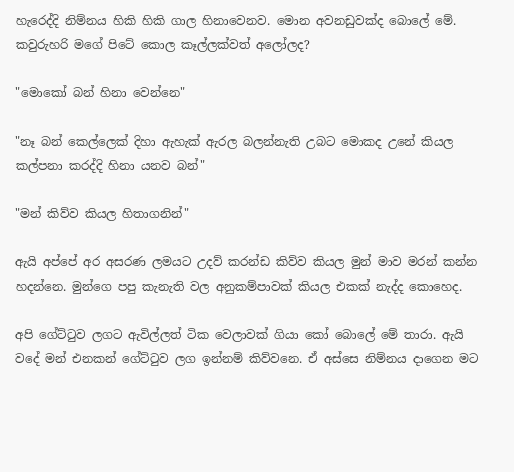හැරෙද්දි නිම්නය හිකි හිකි ගාල හිනාවෙනව. මොන අවනඩුවක්ද බොලේ මේ. කවුරුහරි මගේ පිටේ කොල කෑල්ලක්වත් අලෝලද?

"මොකෝ බන් හිනා වෙන්නෙ"

"නෑ බන් කෙල්ලෙක් දිහා ඇහැක් ඇරල බලන්නැති උබට මොකද උනේ කියල කල්පනා කරද්දි හිනා යනව බන්"

"මන් කිව්ව කියල හිතාගනින්"

ඇයි අප්පේ අර අසරණ ලමයට උදව් කරන්ඩ කිව්ව කියල මුන් මාව මරන් කන්න හදන්නෙ. මුන්ගෙ පපු කැනැති වල අනුකම්පාවක් කියල එකක් නැද්ද කොහෙද.

අපි ගේට්ටුව ලගට ඇවිල්ලත් ටික වෙලාවක් ගියා කෝ බොලේ මේ තාරා. ඇයි වදේ මන් එනකන් ගේට්ටුව ලග ඉන්නම් කිව්වනෙ. ඒ අස්සෙ නිම්නය දාගෙන මට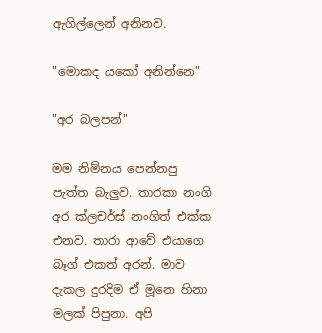ඇගිල්ලෙන් අනිනව.

"මොකද යකෝ අනින්නෙ"

"අර බලපන්"

මම නිම්නය පෙන්නපු පැත්ත බැලුව. තාරකා නංගි අර ක්ලචර්ස් නංගිත් එක්ක එනව. තාරා ආවේ එයාගෙ බෑග් එකත් අරන්. මාව දැකල දුරදිම ඒ මූනෙ හිනා මලක් පිපුනා. අපි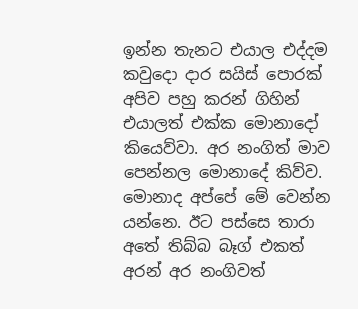ඉන්න තැනට එයාල එද්දම කවුදො දාර සයිස් පොරක් අපිව පහු කරන් ගිහින් එයාලත් එක්ක මොනාදෝ කියෙව්වා. අර නංගිත් මාව පෙන්නල මොනාදේ කිව්ව. මොනාද අප්පේ මේ වෙන්න යන්නෙ. ඊට පස්සෙ තාරා අතේ තිබ්බ බෑග් එකත් අරන් අර නංගිවත්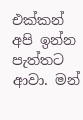එක්කන් අපි ඉන්න පැත්තට ආවා. මන්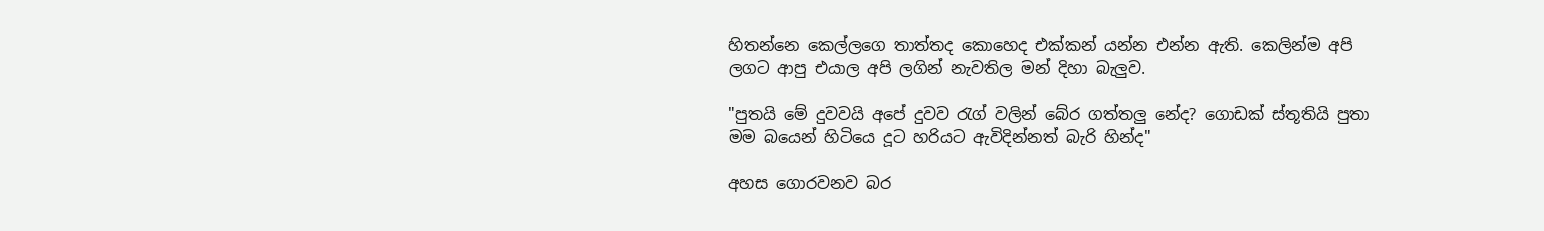හිතන්නෙ කෙල්ලගෙ තාත්තද කොහෙද එක්කන් යන්න එන්න ඇති. කෙලින්ම අපි ලගට ආපු එයාල අපි ලගින් නැවතිල මන් දිහා බැලුව.

"පුතයි මේ දුවවයි අපේ දුවව රැග් වලින් බේර ගත්තලු නේද? ගොඩක් ස්තූතියි පුතා මම බයෙන් හිටියෙ දූට හරියට ඇවිදින්නත් බැරි හින්ද"

අහස ගොරවනව බර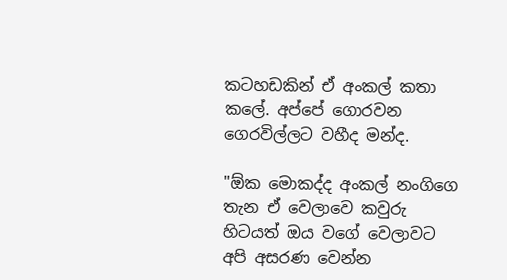කටහඩකින් ඒ අංකල් කතා කලේ. අප්පේ ගොරවන ගෙරවිල්ලට වහීද මන්ද.

"ඕක මොකද්ද අංකල් නංගිගෙ තැන ඒ වෙලාවෙ කවුරු හිටයත් ඔය වගේ වෙලාවට අපි අසරණ වෙන්න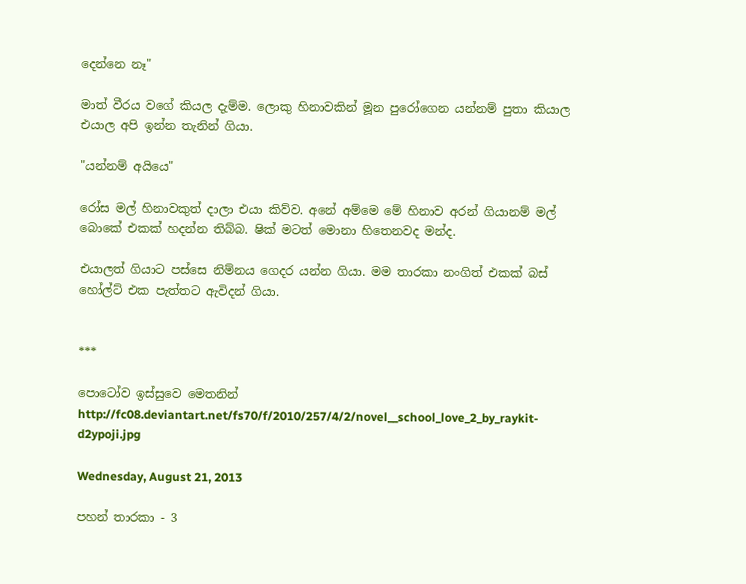දෙන්නෙ නෑ"

මාත් වීරය වගේ කියල දැම්ම. ලොකු හිනාවකින් මූන පුරෝගෙන යන්නම් පුතා කියාල එයාල අපි ඉන්න තැනින් ගියා.

"යන්නම් අයියෙ"

රෝස මල් හිනාවකුත් දාලා එයා කිව්ව. අනේ අම්මෙ මේ හිනාව අරන් ගියානම් මල් බොකේ එකක් හදන්න තිබ්බ. ෂික් මටත් මොනා හිතෙනවද මන්ද.

එයාලත් ගියාට පස්සෙ නිම්නය ගෙදර යන්න ගියා. මම තාරකා නංගිත් එකක් බස් හෝල්ට් එක පැත්තට ඇවිදන් ගියා.


***

පොටෝව ඉස්සුවෙ මෙතනින්
http://fc08.deviantart.net/fs70/f/2010/257/4/2/novel__school_love_2_by_raykit-d2ypoji.jpg

Wednesday, August 21, 2013

පහන් තාරකා - 3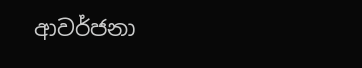ආවර්ජනා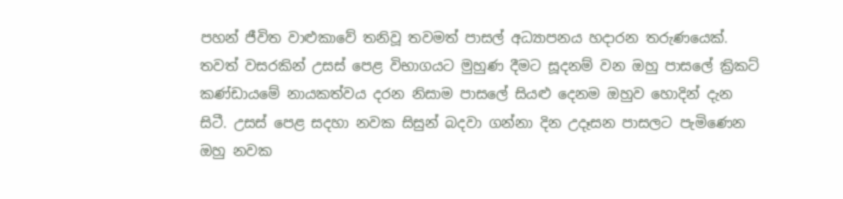පහන් ජීවිත වාළුකාවේ තනිවූ තවමත් පාසල් අධ්‍යාපනය හදාරන තරුණයෙක්. තවත් වසරකින් උසස් පෙළ විභාගයට මුහුණ දීමට සූදනම් වන ඔහු පාසලේ ක්‍රිකට් කණ්ඩායමේ නායකත්වය දරන නිසාම පාසලේ සියළු දෙනම ඔහුව හොදින් දැන සිටී. උසස් පෙළ සදහා නවක සිසුන් බදවා ගන්නා දින උදෑසන පාසලට පැමිණෙන ඔහු නවක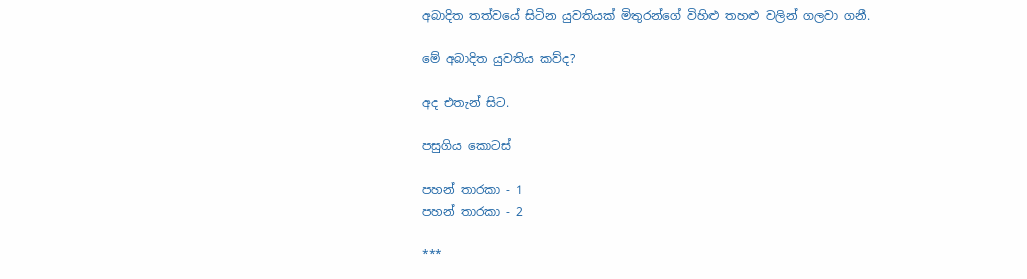අබාදිත තත්වයේ සිටින යුවතියක් මිතුරන්ගේ විහිළු තහළු වලින් ගලවා ගනී.

මේ අබාදිත යුවතිය කව්ද?

අද එතැන් සිට.

පසුගිය කොටස්

පහන් තාරකා - 1
පහන් තාරකා - 2

***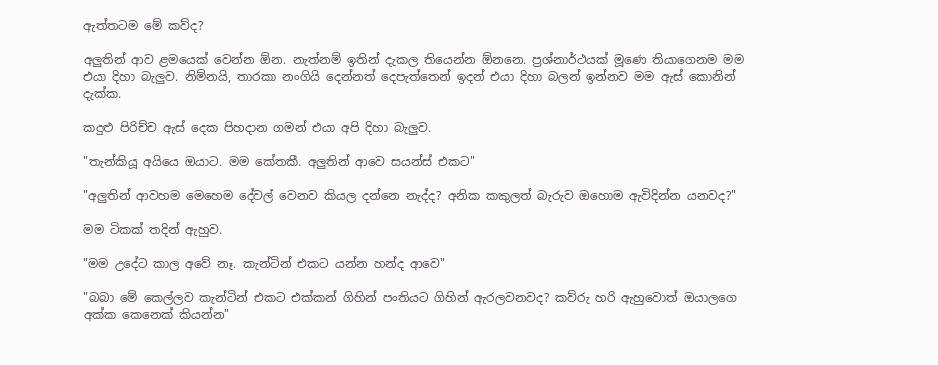ඇත්තටම මේ කව්ද?

අලුතින් ආව ළමයෙක් වෙන්න ඕන. නැත්නම් ඉතින් දැකල තියෙන්න ඕනනෙ. ප්‍රශ්නාර්ථයක් මූණෙ තියාගෙනම මම එයා දිහා බැලුව. නිම්නයි, තාරකා නංගියි දෙන්නත් දෙපැත්තෙන් ඉදන් එයා දිහා බලන් ඉන්නව මම ඇස් කොනින් දැක්ක.

කදුළු පිරිච්ච ඇස් දෙක පිහදාන ගමන් එයා අපි දිහා බැලුව.

"තැන්කියූ අයියෙ ඔයාට. මම කේතකී. අලුතින් ආවෙ සයන්ස් එකට"

"අලුතින් ආවහම මෙහෙම දේවල් වෙනව කියල දන්නෙ නැද්ද? අනික කකුලත් බැරුව ඔහොම ඇවිදින්න යනවද?"

මම ටිකක් තදින් ඇහුව.

"මම උදේට කාල අවේ නෑ. කැන්ටින් එකට යන්න හන්ද ආවෙ"

"බබා මේ කෙල්ලව කැන්ටින් එකට එක්කන් ගිහින් පංතියට ගිහින් ඇරලවනවද? කව්රු හරි ඇහුවොත් ඔයාලගෙ අක්ක කෙනෙක් කියන්න"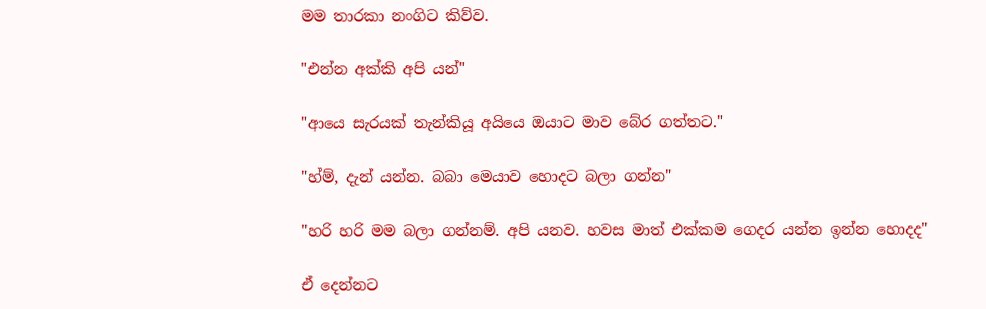මම තාරකා නංගිට කිව්ව.

"එන්න අක්කි අපි යන්"

"ආයෙ සැරයක් තැන්කියූ අයියෙ ඔයාට මාව බේර ගත්තට."

"හ්ම්, දැන් යන්න. බබා මෙයාව හොදට බලා ගන්න"

"හරි හරි මම බලා ගන්නම්. අපි යනව. හවස මාත් එක්කම ගෙදර යන්න ඉන්න හොදද"

ඒ දෙන්නට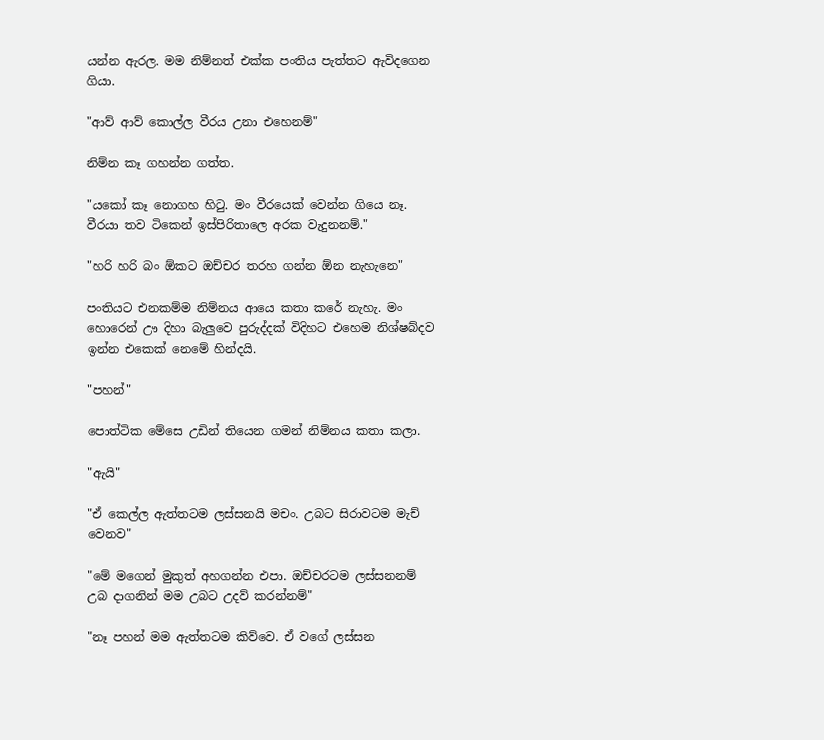යන්න ඇරල. මම නිම්නත් එක්ක පංතිය පැත්තට ඇවිදගෙන ගියා.

"ආව් ආව් කොල්ල වීරය උනා එහෙනම්"

නිම්න කෑ ගහන්න ගත්ත.

"යකෝ කෑ නොගහ හිටු. මං වීරයෙක් වෙන්න ගියෙ නෑ. වීරයා තව ටිකෙන් ඉස්පිරිතාලෙ අරක වැදුනනම්."

"හරි හරි බං ඕකට ඔච්චර තරහ ගන්න ඕන නැහැනෙ"

පංතියට එනකම්ම නිම්නය ආයෙ කතා කරේ නැහැ. මං හොරෙන් ඌ දිහා බැලුවෙ පුරුද්දක් විදිහට එහෙම නිශ්ෂබ්දව ඉන්න එකෙක් නෙමේ හින්දයි.

"පහන්"

පොත්ටික මේසෙ උඩින් තියෙන ගමන් නිම්නය කතා කලා.

"ඇයි"

"ඒ කෙල්ල ඇත්තටම ලස්සනයි මචං. උබට සිරාවටම මැච් වෙනව"

"මේ මගෙන් මුකුත් අහගන්න එපා. ඔච්චරටම ලස්සනනම් උබ දාගනින් මම උබට උදව් කරන්නම්"

"නෑ පහන් මම ඇත්තටම කිව්වෙ. ඒ වගේ ලස්සන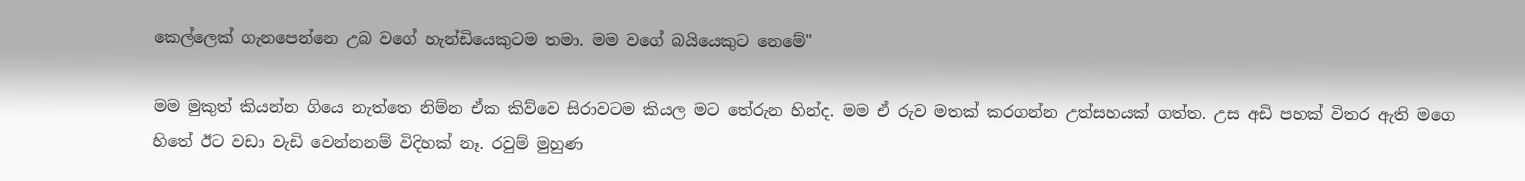කෙල්ලෙක් ගැනපෙන්නෙ උබ වගේ හැන්ඩියෙකුටම තමා. මම වගේ බයියෙකුට නෙමේ"

මම මුකුත් කියන්න ගියෙ නැත්තෙ නිම්න ඒක කිව්වෙ සිරාවටම කියල මට තේරුන හින්ද. මම ඒ රුව මතක් කරගන්න උත්සහයක් ගත්ත. උස අඩි පහක් විතර ඇති මගෙ හිතේ ඊට වඩා වැඩි වෙන්නනම් විදිහක් නෑ. රවුම් මුහුණ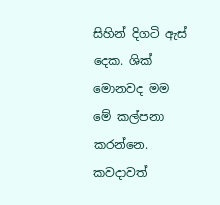සිහින් දිගටි ඇස් දෙක. ශික් මොනවද මම මේ කල්පනා කරන්නෙ. කවදාවත්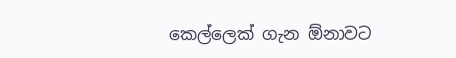කෙල්ලෙක් ගැන ඕනාවට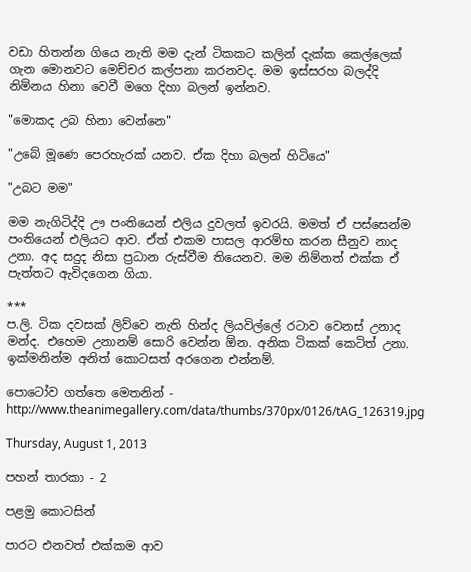වඩා හිතන්න ගියෙ නැති මම දැන් ටිකකට කලින් දැක්ක කෙල්ලෙක් ගැන මොනවට මෙච්චර කල්පනා කරනවද. මම ඉස්සරහ බලද්දි නිම්නය හිනා වෙවී මගෙ දිහා බලන් ඉන්නව.

"මොකද උබ හිනා වෙන්නෙ"

"උබේ මූණෙ පෙරහැරක් යනව. ඒක දිහා බලන් හිටියෙ"

"උබට මම"

මම නැගිටිද්දි ඌ පංතියෙන් එලිය දුවලත් ඉවරයි. මමත් ඒ පස්සෙන්ම පංතියෙන් එලියට ආව. ඒත් එකම පාසල ආරම්භ කරන සීනුව නාද උනා. අද සදුද නිසා ප්‍රධාන රුස්වීම තියෙනව. මම නිම්නත් එක්ක ඒ පැත්තට ඇවිදගෙන ගියා.

***
ප.ලි. ටික දවසක් ලිව්වෙ නැති හින්ද ලියවිල්ලේ රටාව වෙනස් උනාද මන්ද. එහෙම උනානම් සොරි වෙන්න ඕන. අනික ටිකක් කෙටිත් උනා. ඉක්මනින්ම අනිත් කොටසත් අරගෙන එන්නම්.

පොටෝව ගත්තෙ මෙතනින් -
http://www.theanimegallery.com/data/thumbs/370px/0126/tAG_126319.jpg

Thursday, August 1, 2013

පහන් තාරකා - 2

පළමු කොටසින්

පාරට එනවත් එක්කම ආව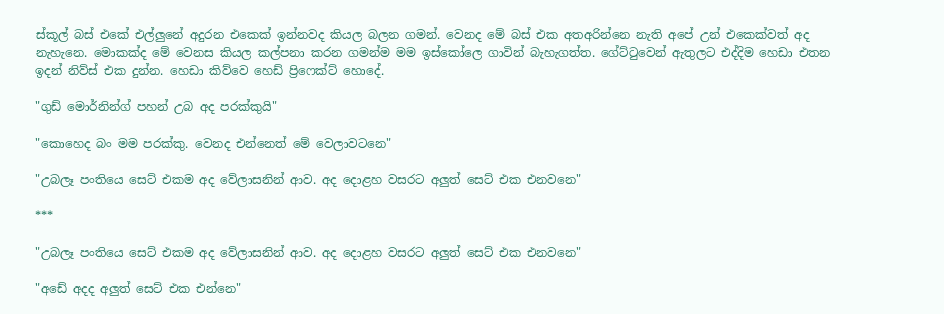ස්කූල් බස් එකේ එල්ලුනේ අදුරන එකෙක් ඉන්නවද කියල බලන ගමන්. වෙනද මේ බස් එක අතඅරින්නෙ නැති අපේ උන් එකෙක්වත් අද නැහැනෙ. මොකක්ද මේ වෙනස කියල කල්පනා කරන ගමන්ම මම ඉස්කෝලෙ ගාවින් බැහැගත්ත. ගේට්ටුවෙන් ඇතුලට එද්දිම හෙඩා එතන ඉදන් නිව්ස් එක දුන්න. හෙඩා කිව්වෙ හෙඩ් ප්‍රිෆෙක්ට් හොදේ.

"ගුඩ් මොර්නින්ග් පහන් උබ අද පරක්කුයි"

"කොහෙද බං මම පරක්කු. වෙනද එන්නෙත් මේ වෙලාවටනෙ"

"උබලෑ පංතියෙ සෙට් එකම අද වේලාසනින් ආව. අද දොළහ වසරට අලුත් සෙට් එක එනවනෙ"

***

"උබලෑ පංතියෙ සෙට් එකම අද වේලාසනින් ආව. අද දොළහ වසරට අලුත් සෙට් එක එනවනෙ"

"අඩේ අදද අලුත් සෙට් එක එන්නෙ"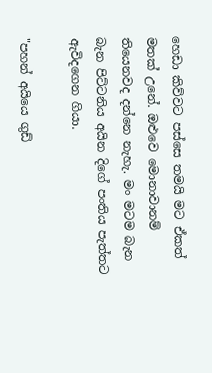හෙඩා කිව්වට පස්සෙ තමයි මට ඒකත් මතක් උනේ. ඔළුවෙ මොනාවානම් තියෙනවද දන්නෙ නැහැ. මං මටම බැන බැන පිට්ටනිය අයින දිගේ පංතිය පැත්තට ඇවිදගෙන ගියා.

"පහන් අයියෙ ගුඩ්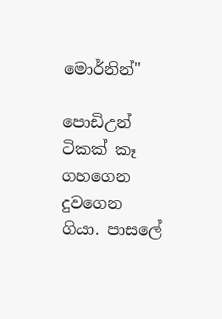මොර්නින්"

පොඩිඋන් ටිකක් කෑ ගහගෙන දුවගෙන ගියා. පාසලේ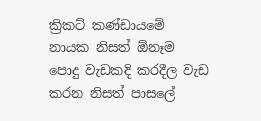ක්‍රිකට් කණ්ඩායමේ නායක නිසත් ඕනෑම පොදු වැඩකදි කරදීල වැඩ කරන නිසත් පාසලේ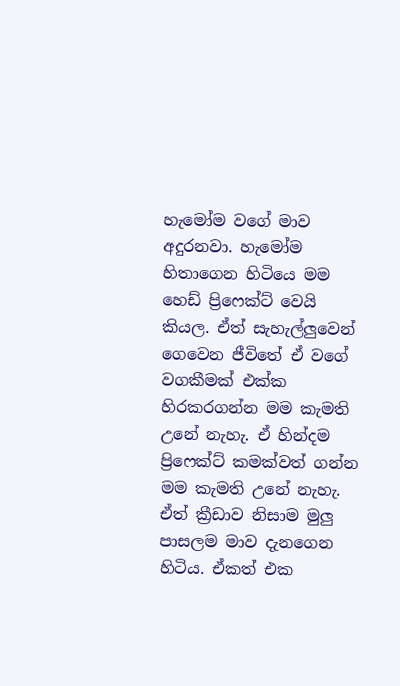හැමෝම වගේ මාව අදුරනවා. හැමෝම හිතාගෙන හිටියෙ මම හෙඩ් ප්‍රිෆෙක්ට් වෙයි කියල. ඒත් සැහැල්ලුවෙන් ගෙවෙන ජීවිතේ ඒ වගේ වගකීමක් එක්ක හිරකරගන්න මම කැමති උනේ නැහැ. ඒ හින්දම ප්‍රිෆෙක්ට් කමක්වත් ගන්න මම කැමති උනේ නැහැ. ඒත් ක්‍රීඩාව නිසාම මුලු පාසලම මාව දැනගෙන හිටිය. ඒකත් එක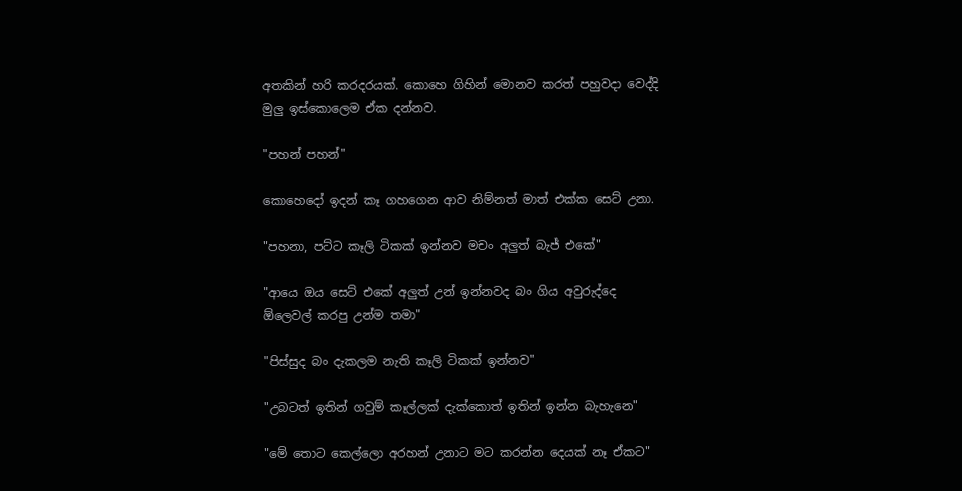අතකින් හරි කරදරයක්. කොහෙ ගිහින් මොනව කරත් පහුවදා වෙද්දි මුලු ඉස්කොලෙම ඒක දන්නව.

"පහන් පහන්"

කොහෙදෝ ඉදන් කෑ ගහගෙන ආව නිම්නත් මාත් එක්ක සෙට් උනා.

"පහනා, පට්ට කෑලි ටිකක් ඉන්නව මචං අලුත් බැජ් එකේ"

"ආයෙ ඔය සෙට් එකේ අලුත් උන් ඉන්නවද බං ගිය අවුරුද්දෙ ඕලෙවල් කරපු උන්ම තමා"

"පිස්සුද බං දැකලම නැති කෑලි ටිකක් ඉන්නව"

"උබටත් ඉතින් ගවුම් කෑල්ලක් දැක්කොත් ඉතින් ඉන්න බැහැනෙ"

"මේ තොට කෙල්ලො අරහන් උනාට මට කරන්න දෙයක් නෑ ඒකට"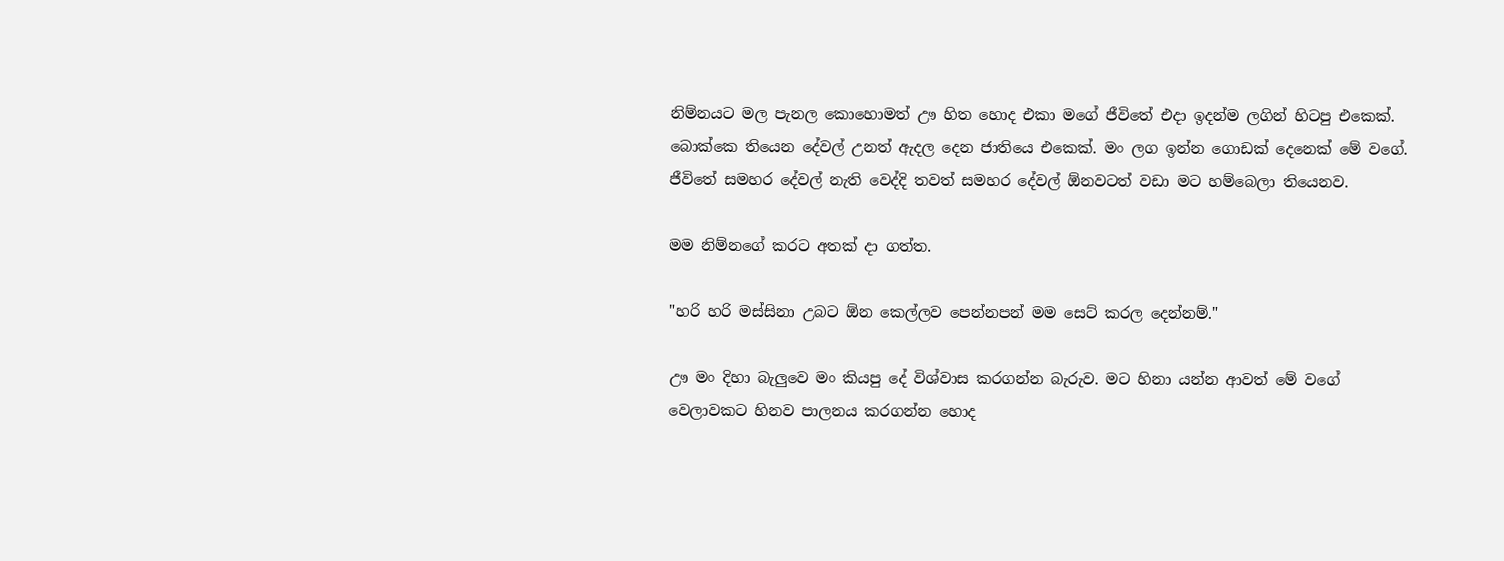නිම්නයට මල පැනල කොහොමත් ඌ හිත හොද එකා මගේ ජීවිතේ එදා ඉදන්ම ලගින් හිටපු එකෙක්. බොක්කෙ තියෙන දේවල් උනත් ඇදල දෙන ජාතියෙ එකෙක්. මං ලග ඉන්න ගොඩක් දෙනෙක් මේ වගේ. ජීවිතේ සමහර දේවල් නැති වෙද්දි තවත් සමහර දේවල් ඕනවටත් වඩා මට හම්බෙලා තියෙනව.

මම නිම්නගේ කරට අතක් දා ගත්ත.

"හරි හරි මස්සිනා උබට ඕන කෙල්ලව පෙන්නපන් මම සෙට් කරල දෙන්නම්."

ඌ මං දිහා බැලුවෙ මං කියපු දේ විශ්වාස කරගන්න බැරුව. මට හිනා යන්න ආවත් මේ වගේ වෙලාවකට හිනව පාලනය කරගන්න හොද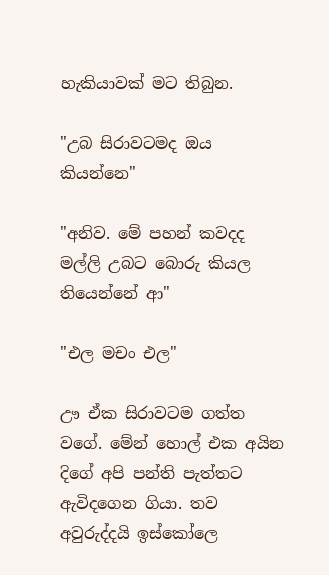හැකියාවක් මට තිබුන.

"උබ සිරාවටමද ඔය කියන්නෙ"

"අනිව. මේ පහන් කවදද මල්ලි උබට බොරු කියල තියෙන්නේ ආ"

"එල මචං එල"

ඌ ඒක සිරාවටම ගත්ත වගේ. මේන් හොල් එක අයින දිගේ අපි පන්ති පැත්තට ඇවිදගෙන ගියා. තව අවුරුද්දයි ඉස්කෝලෙ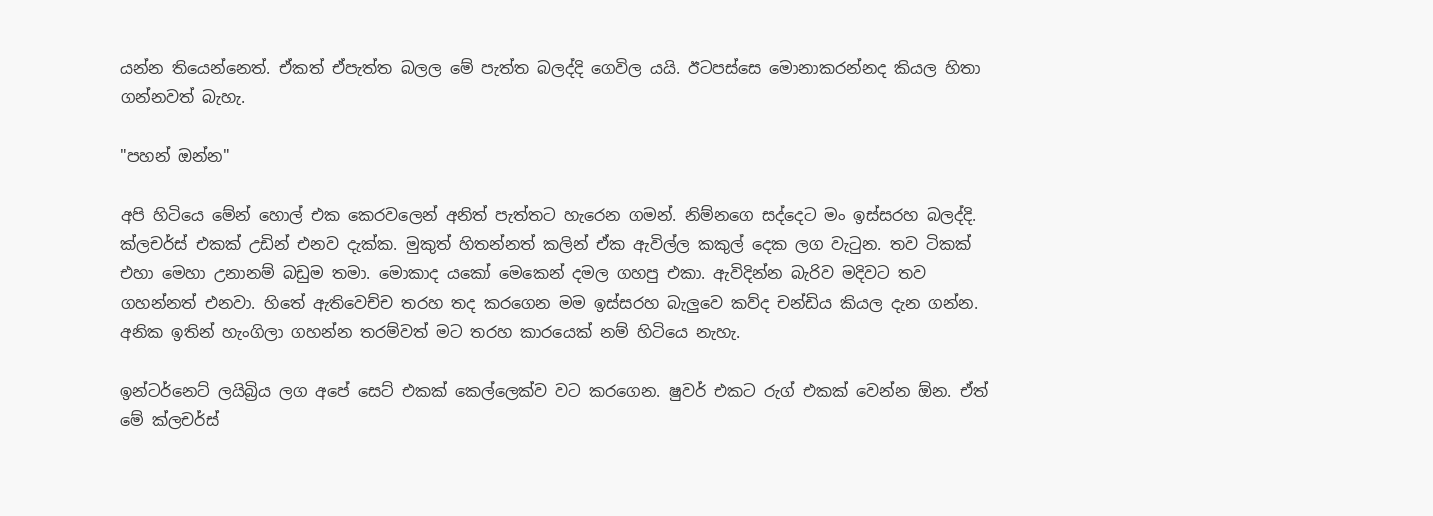යන්න තියෙන්නෙත්. ඒකත් ඒපැත්ත බලල මේ පැත්ත බලද්දි ගෙවිල යයි. ඊටපස්සෙ මොනාකරන්නද කියල හිතා ගන්නවත් බැහැ.

"පහන් ඔන්න"

අපි හිටියෙ මේන් හොල් එක කෙරවලෙන් අනිත් පැත්තට හැරෙන ගමන්. නිම්නගෙ සද්දෙට මං ඉස්සරහ බලද්දි. ක්ලචර්ස් එකක් උඩින් එනව දැක්ක. මුකුත් හිතන්නත් කලින් ඒක ඇවිල්ල කකුල් දෙක ලග වැටුන. තව ටිකක් එහා මෙහා උනානම් බඩුම තමා. මොකාද යකෝ මෙකෙන් දමල ගහපු එකා. ඇවිදින්න බැරිව මදිවට තව ගහන්නත් එනවා. හිතේ ඇතිවෙච්ච තරහ තද කරගෙන මම ඉස්සරහ බැලුවෙ කව්ද චන්ඩිය කියල දැන ගන්න. අනික ඉතින් හැංගිලා ගහන්න තරම්වත් මට තරහ කාරයෙක් නම් හිටියෙ නැහැ.

ඉන්ටර්නෙට් ලයිබ්‍රිය ලග අපේ සෙට් එකක් කෙල්ලෙක්ව වට කරගෙන. ෂුවර් එකට රුග් එකක් වෙන්න ඕන. ඒත් මේ ක්ලචර්ස්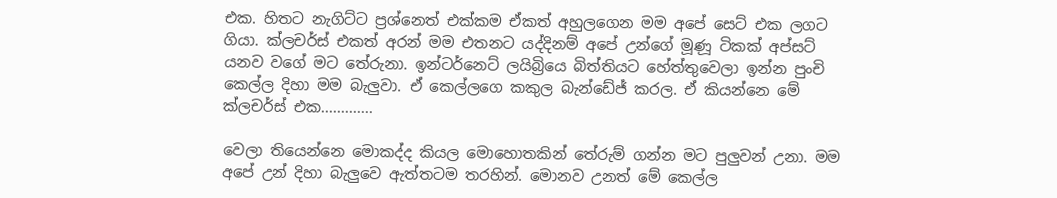එක. හිතට නැගිට්ට ප්‍රශ්නෙත් එක්කම ඒකත් අහුලගෙන මම අපේ සෙට් එක ලගට ගියා. ක්ලචර්ස් එකත් අරන් මම එතනට යද්දිනම් අපේ උන්ගේ මූණූ ටිකක් අප්සට් යනව වගේ මට තේරුනා. ඉන්ටර්නෙට් ලයිබ්‍රියෙ බිත්තියට හේත්තුවෙලා ඉන්න පුංචි කෙල්ල දිහා මම බැලුවා. ඒ කෙල්ලගෙ කකුල බැන්ඩේජ් කරල. ඒ කියන්නෙ මේ ක්ලචර්ස් එක.............

වෙලා තියෙන්නෙ මොකද්ද කියල මොහොතකින් තේරුම් ගන්න මට පුලුවන් උනා. මම අපේ උන් දිහා බැලුවෙ ඇත්තටම තරහින්. මොනව උනත් මේ කෙල්ල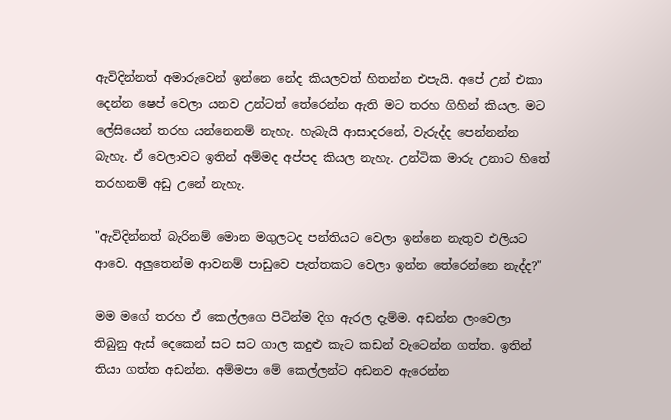ඇවිදින්නත් අමාරුවෙන් ඉන්නෙ නේද කියලවත් හිතන්න එපැයි. අපේ උන් එකා දෙන්න ෂෙප් වෙලා යනව උන්ටත් තේරෙන්න ඇති මට තරහ ගිහින් කියල. මට ලේසියෙන් තරහ යන්නෙනම් නැහැ. හැබැයි ආසාදරනේ, වැරුද්ද පෙන්නන්න බැහැ. ඒ වෙලාවට ඉතින් අම්මද අප්පද කියල නැහැ. උන්ටික මාරු උනාට හිතේ තරහනම් අඩු උනේ නැහැ.

"ඇවිදින්නත් බැරිනම් මොන මගුලටද පන්තියට වෙලා ඉන්නෙ නැතුව එලියට ආවෙ. අලුතෙන්ම ආවනම් පාඩුවෙ පැත්තකට වෙලා ඉන්න තේරෙන්නෙ නැද්ද?"

මම මගේ තරහ ඒ කෙල්ලගෙ පිටින්ම දිග ඇරල දැම්ම. අඩන්න ලංවෙලා තිබුනු ඇස් දෙකෙන් සට සට ගාල කදුළු කැට කඩන් වැටෙන්න ගත්ත. ඉතින් තියා ගත්ත අඩන්න. අම්මපා මේ කෙල්ලන්ට අඩනව ඇරෙන්න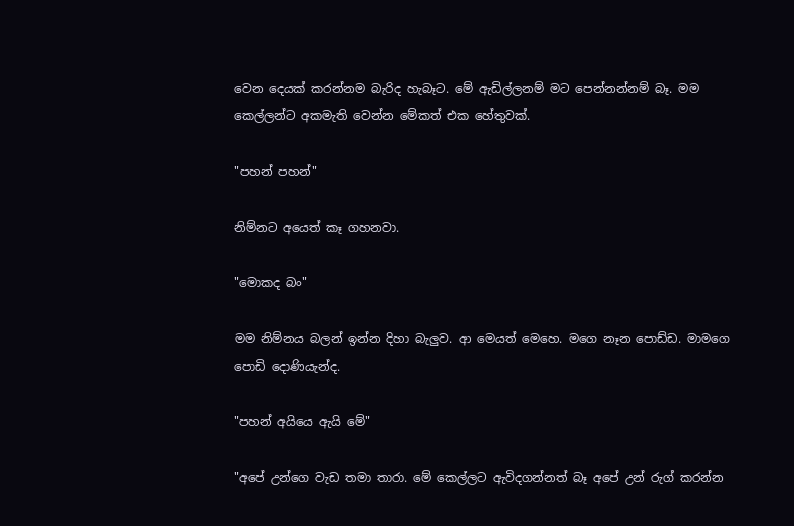වෙන දෙයක් කරන්නම බැරිද හැබෑට. මේ ඇඩිල්ලනම් මට පෙන්නන්නම් බෑ. මම කෙල්ලන්ට අකමැති වෙන්න මේකත් එක හේතුවක්.

"පහන් පහන්"

නිම්නට අයෙත් කෑ ගහනවා.

"මොකද බං"

මම නිම්නය බලන් ඉන්න දිහා බැලුව. ආ මෙයත් මෙහෙ. මගෙ නෑන පොඩ්ඩ. මාමගෙ පොඩි දොණියැන්ද.

"පහන් අයියෙ ඇයි මේ"

"අපේ උන්ගෙ වැඩ තමා තාරා. මේ කෙල්ලට ඇවිදගන්නත් බෑ අපේ උන් රුග් කරන්න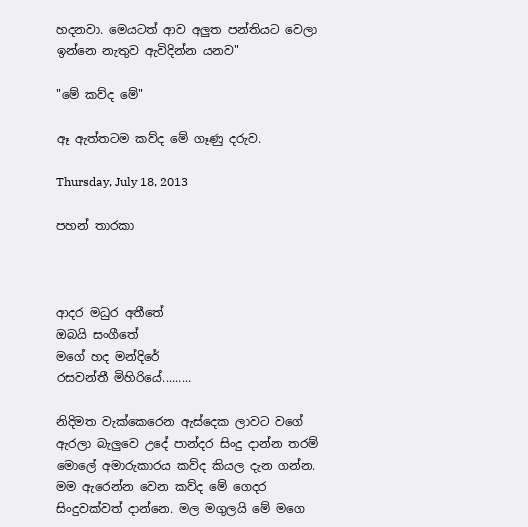හදනවා. මෙයටත් ආව අලුත පන්තියට වෙලා ඉන්නෙ නැතුව ඇවිදින්න යනව"

"මේ කව්ද මේ"

ඈ ඇත්තටම කව්ද මේ ගෑණු දරුව.

Thursday, July 18, 2013

පහන් තාරකා



ආදර මධුර අතීතේ
ඔබයි සංගීතේ
මගේ හද මන්දිරේ
රසවන්තී මිහිරියේ.........

නිදිමත වැක්කෙරෙන ඇස්දෙක ලාවට වගේ ඇරලා බැලුවෙ උදේ පාන්දර සිංදු දාන්න තරම් මොලේ අමාරුකාරය කව්ද කියල දැන ගන්න. මම ඇරෙන්න වෙන කව්ද මේ ගෙදර සිංදුවක්වත් දාන්නෙ. මල මගුලයි මේ මගෙ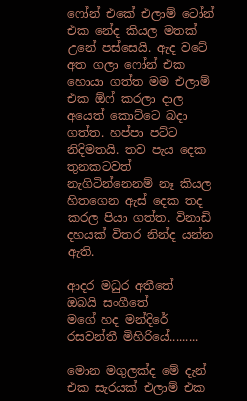ෆෝන් එකේ එලාම් ටෝන් එක නේද කියල මතක් උනේ පස්සෙයි. ඇද වටේ අත ගලා ෆෝන් එක හොයා ගත්ත මම එලාම් එක ඕෆ් කරලා දාල අයෙත් කොට්ටෙ බදා ගත්ත. හප්පා පට්ට නිදිමතයි. තව පැය දෙක තුනකටවත් නැගිටින්නෙනම් නෑ කියල හිතගෙන ඇස් දෙක තද කරල පියා ගත්ත. විනාඩි දහයක් විතර නින්ද යන්න ඇති.

ආදර මධුර අතීතේ
ඔබයි සංගීතේ
මගේ හද මන්දිරේ
රසවන්තී මිහිරියේ.........

මොන මගුලක්ද මේ දැන් එක සැරයක් එලාම් එක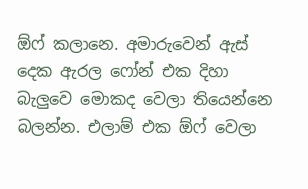ඕෆ් කලානෙ. අමාරුවෙන් ඇස් දෙක ඇරල ෆෝන් එක දිහා බැලුවෙ මොකද වෙලා තියෙන්නෙ බලන්න. එලාම් එක ඕෆ් වෙලා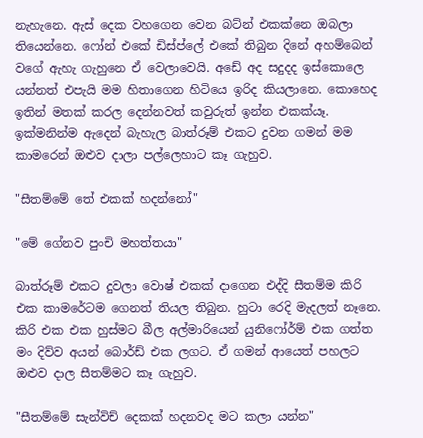නැහැනෙ. ඇස් දෙක වහගෙන වෙන බට්න් එකක්නෙ ඔබලා තියෙන්නෙ. ෆෝන් එකේ ඩිස්ප්ලේ එකේ තිබුන දිනේ අහම්බෙන් වගේ ඇහැ ගැහුනෙ ඒ වෙලාවෙයි. අඩේ අද සදුදද ඉස්කොලෙ යන්නත් එපැයි මම හිතාගෙන හිටියෙ ඉරිද කියලානෙ. කොහෙද ඉතින් මතක් කරල දෙන්නවත් කවුරුත් ඉන්න එකක්යෑ. ඉක්මනින්ම ඇදෙන් බැහැල බාත්රූම් එකට දුවන ගමන් මම කාමරෙන් ඔළුව දාලා පල්ලෙහාට කෑ ගැහුව.

"සීතම්මේ තේ එකක් හදන්නෝ"

"මේ ගේනව පුංචි මහත්තයා"

බාත්රූම් එකට දුවලා වොෂ් එකක් දාගෙන එද්දි සීතම්ම කිරි එක කාමරේටම ගෙනත් තියල තිබුන. හුටා රෙදි මැදලත් නෑනෙ. කිරි එක එක හුස්මට බීල අල්මාරියෙන් යුනිෆෝර්ම් එක ගත්ත මං දිව්ව අයන් බොර්ඩ් එක ලගට. ඒ ගමන් ආයෙත් පහලට ඔළුව දාල සීතම්මට කෑ ගැහුව.

"සීතම්මේ සැන්විච් දෙකක් හදනවද මට කලා යන්න"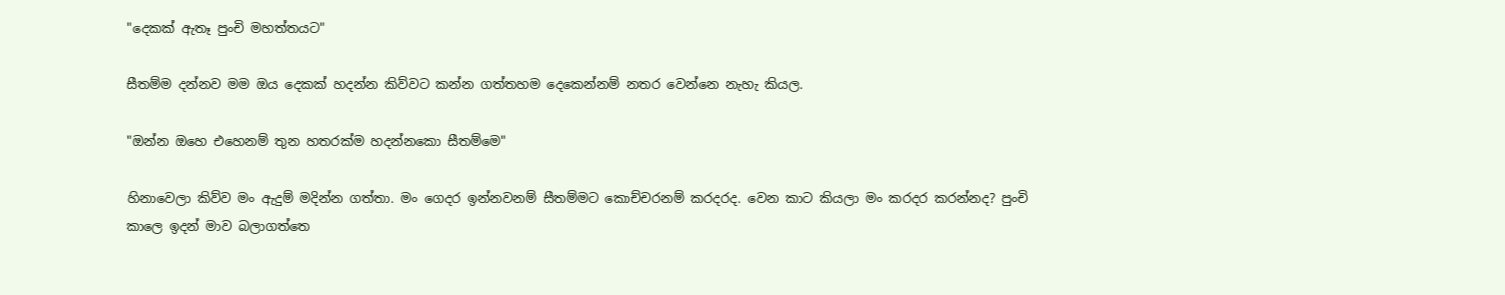"දෙකක් ඇතෑ පුංචි මහත්තයට"

සීතම්ම දන්නව මම ඔය දෙකක් හදන්න කිව්වට කන්න ගත්තහම දෙකෙන්නම් නතර වෙන්නෙ නැහැ කියල.

"ඔන්න ඔහෙ එහෙනම් තුන හතරක්ම හදන්නකො සීතම්මෙ"

හිනාවෙලා කිව්ව මං ඇදුම් මදින්න ගත්තා. මං ගෙදර ඉන්නවනම් සීතම්මට කොච්චරනම් කරදරද. වෙන කාට කියලා මං කරදර කරන්නද? පුංචි කාලෙ ඉදන් මාව බලාගත්තෙ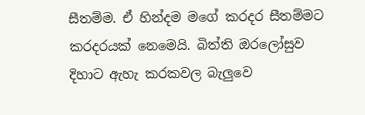සීතම්ම. ඒ හින්දම මගේ කරදර සීතම්මට කරදරයක් නෙමෙයි. බිත්ති ඔරලෝසුව දිහාට ඇහැ කරකවල බැලුවෙ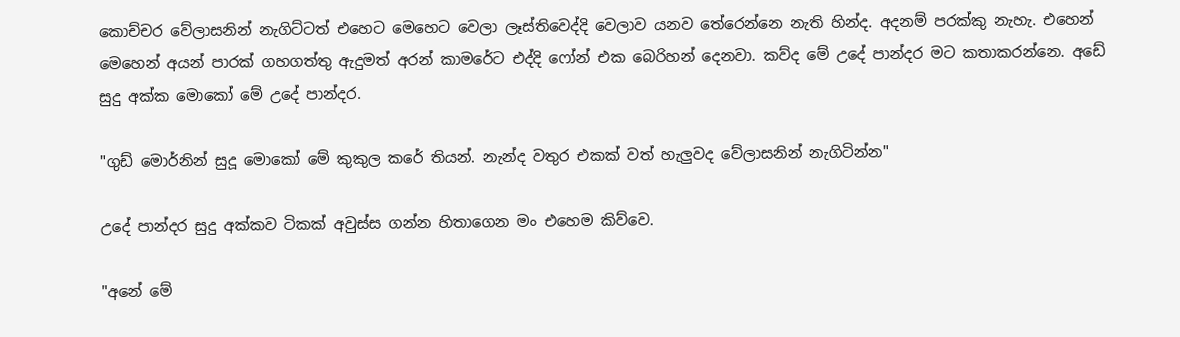කොච්චර වේලාසනින් නැගිට්ටත් එහෙට මෙහෙට වෙලා ලෑස්තිවෙද්දි වෙලාව යනව තේරෙන්නෙ නැති හින්ද. අදනම් පරක්කු නැහැ. එහෙන් මෙහෙන් අයන් පාරක් ගහගත්තු ඇදුමත් අරන් කාමරේට එද්දි ෆෝන් එක බෙරිහන් දෙනවා. කව්ද මේ උදේ පාන්දර මට කතාකරන්නෙ. අඩේ සුදු අක්ක මොකෝ මේ උදේ පාන්දර.

"ගුඩ් මොර්නින් සුදූ මොකෝ මේ කුකුල කරේ තියන්. නැන්ද වතුර එකක් වත් හැලුවද වේලාසනින් නැගිටින්න"

උදේ පාන්දර සුදු අක්කව ටිකක් අවුස්ස ගන්න හිතාගෙන මං එහෙම කිව්වෙ.

"අනේ මේ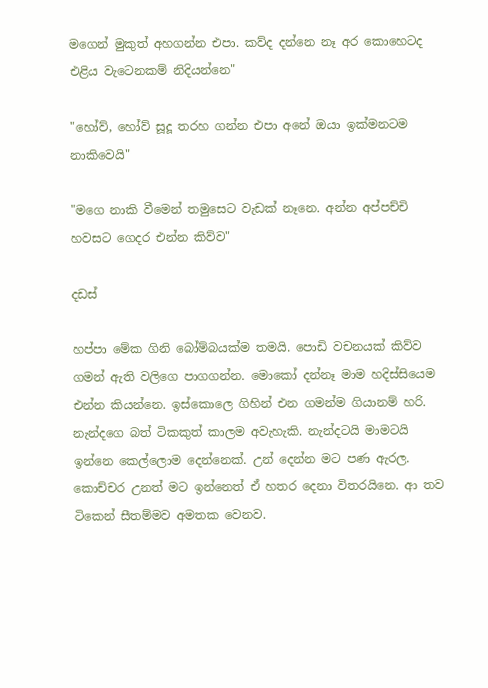මගෙන් මුකුත් අහගන්න එපා. කව්ද දන්නෙ නෑ අර කොහෙටද එළිය වැටෙනකම් නිදියන්නෙ"

"හෝව්, හෝව් සූදූ තරහ ගන්න එපා අනේ ඔයා ඉක්මනටම නාකිවෙයි"

"මගෙ නාකි වීමෙන් තමුසෙට වැඩක් නෑනෙ. අන්න අප්පච්චි හවසට ගෙදර එන්න කිව්ව"

දඩස්

හප්පා මේක ගිනි බෝම්බයක්ම තමයි. පොඩි වචනයක් කිව්ව ගමන් ඇති වලිගෙ පාගගන්න. මොකෝ දන්නෑ මාම හදිස්සියෙම එන්න කියන්නෙ. ඉස්කොලෙ ගිහින් එන ගමන්ම ගියානම් හරි. නැන්දගෙ බත් ටිකකුත් කාලම අවැහැකි. නැන්දටයි මාමටයි ඉන්නෙ කෙල්ලොම දෙන්නෙක්. උන් දෙන්න මට පණ ඇරල. කොච්චර උනත් මට ඉන්නෙත් ඒ හතර දෙනා විතරයිනෙ. ආ තව ටිකෙන් සීතම්මව අමතක වෙනව.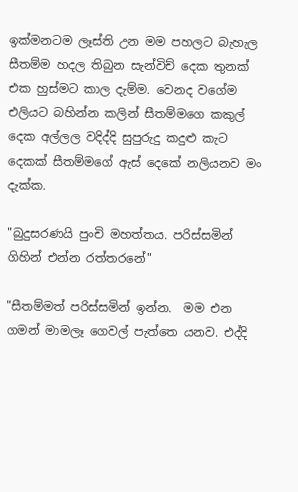ඉක්මනටම ලෑස්ති උන මම පහලට බැහැල සීතම්ම හදල තිබුන සැන්විච් දෙක තුනක් එක හුස්මට කාල දැම්ම. වෙනද වගේම එලියට බහින්න කලින් සීතම්මගෙ කකුල් දෙක අල්ලල වදිද්දි සුපුරුදු කදුළු කැට දෙකක් සීතම්මගේ ඇස් දෙකේ නලියනව මං දැක්ක.

"බුදුසරණයි පුංචි මහත්තය. පරිස්සමින් ගිහින් එන්න රත්තරනේ"

"සීතම්මත් පරිස්සමින් ඉන්න.  මම එන ගමන් මාමලෑ ගෙවල් පැත්තෙ යනව. එද්දි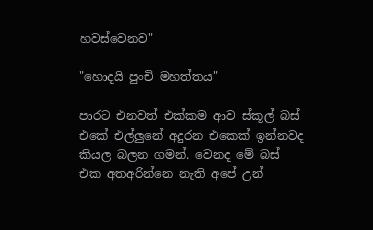හවස්වෙනව"

"හොදයි පුංචි මහත්තය"

පාරට එනවත් එක්කම ආව ස්කූල් බස් එකේ එල්ලුනේ අදුරන එකෙක් ඉන්නවද කියල බලන ගමන්. වෙනද මේ බස් එක අතඅරින්නෙ නැති අපේ උන්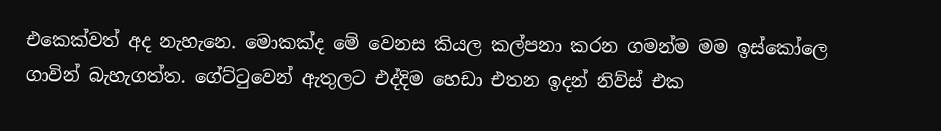එකෙක්වත් අද නැහැනෙ. මොකක්ද මේ වෙනස කියල කල්පනා කරන ගමන්ම මම ඉස්කෝලෙ ගාවින් බැහැගත්ත. ගේට්ටුවෙන් ඇතුලට එද්දිම හෙඩා එතන ඉදන් නිව්ස් එක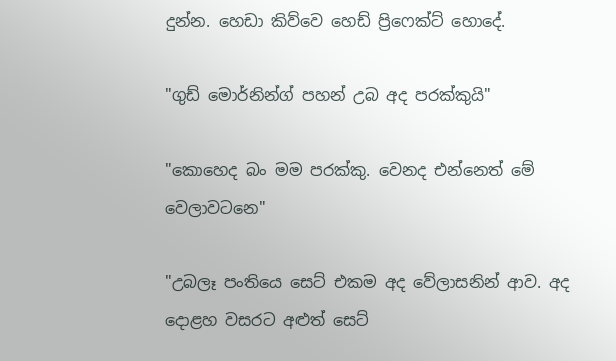දුන්න. හෙඩා කිව්වෙ හෙඩ් ප්‍රිෆෙක්ට් හොදේ.

"ගුඩ් මොර්නින්ග් පහන් උබ අද පරක්කුයි"

"කොහෙද බං මම පරක්කු. වෙනද එන්නෙත් මේ වෙලාවටනෙ"

"උබලෑ පංතියෙ සෙට් එකම අද වේලාසනින් ආව. අද දොළහ වසරට අළුත් සෙට්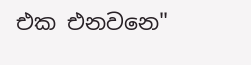එක එනවනෙ"